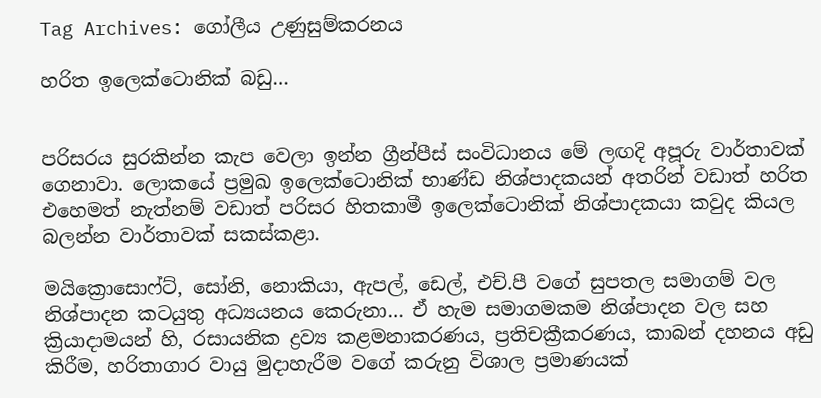Tag Archives: ගෝලීය උණුසුම්කරනය

හරිත ඉලෙක්ටොනික් බඩු…


පරිසරය සුරකින්න කැප වෙලා ඉන්න ග්‍රීන්පීස් සංවිධානය මේ ලඟදි අපූරු වාර්තාවක් ගෙනාවා. ලොකයේ ප්‍රමුඛ ඉලෙක්ටොනික් භාණ්ඩ නිශ්පාදකයන් අතරින් වඩාත් හරිත එහෙමත් නැත්නම් වඩාත් පරිසර හිතකාමී ඉලෙක්ටොනික් නිශ්පාදකයා කවුද කියල බලන්න වාර්තාවක් සකස්කළා.

මයික්‍රොසොෆ්ට්, සෝනි, නොකියා, ඇපල්, ඩෙල්, එච්.පී වගේ සුපතල සමාගම් වල නිශ්පාදන කටයුතු අධ්‍යයනය කෙරුනා… ඒ හැම සමාගමකම නිශ්පාදන වල සහ ක්‍රියාදාමයන් හි, රසායනික ද්‍රව්‍ය කළමනාකරණය, ප්‍රතිචක්‍රීකරණය, කාබන් දහනය අඩු කිරීම, හරිතාගාර වායු මුදාහැරීම වගේ කරුනු විශාල ප්‍රමාණයක්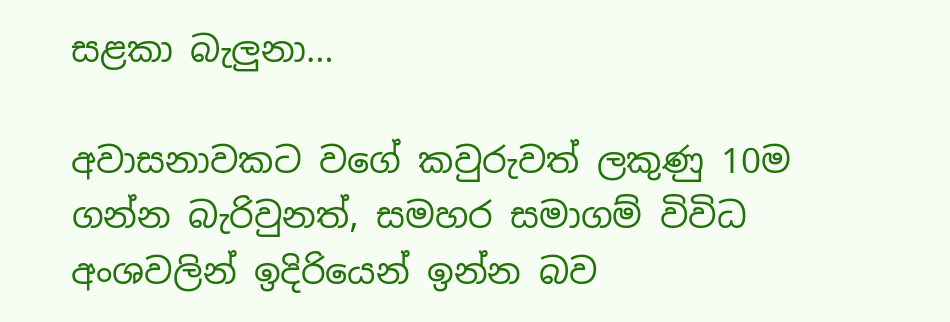සළකා බැලුනා…

අවාසනාවකට වගේ කවුරුවත් ලකුණු 10ම ගන්න බැරිවුනත්, සමහර සමාගම් විවිධ අංශවලින් ඉදිරියෙන් ඉන්න බව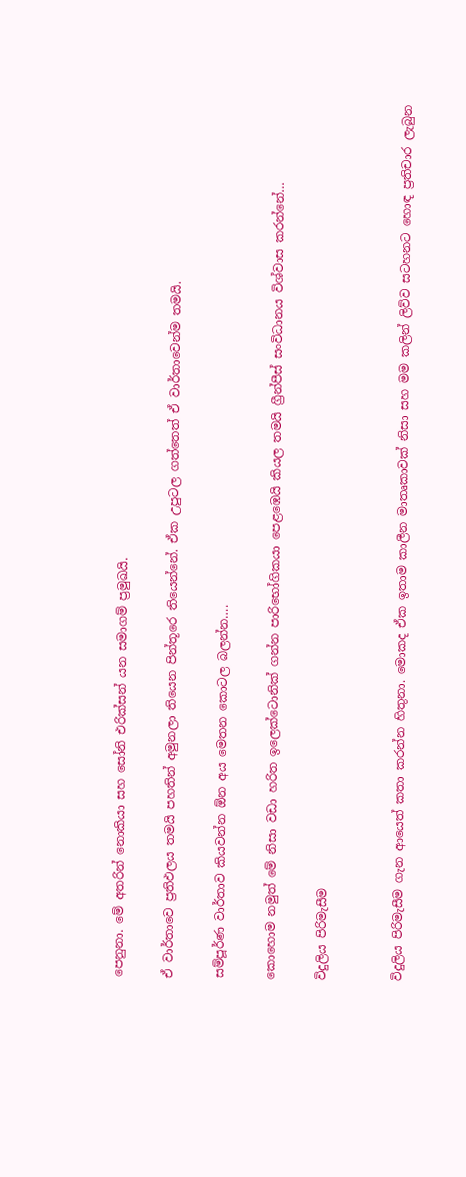පෙනුනා. මේ අතරින් නොකියා සහ සෝනි එරික්සන් යන සමාගම් ප්‍රමුඛයි.

ඒ වාර්තාවෙ ප්‍රතිඵලය තමයි පහතින් අමුනලා තියෙන පින්තූරෙ තියෙන්නේ. ඒක උපුටල ගත්තෙත් ඒ වාර්තාවෙන්ම තමයි.

සම්පූර්ණ වාර්තාව කියවන්න ඕන අය මෙතන කොටල බලන්න….

කොහොම නමුත් මේ නිසා වඩා හරිත ඉලෙක්ටොනික් ගන්න පාරිභෝගිකයා පෙළඹෙයි කියල තමයි ග්‍රීන්පීස් සංවිධානය විශ්වාස කරන්නේ…

විදුලිය පිරිමැසීම


විදුලිය පිරිමැසීම ගැන ආයෙත් කතා කරන්න හිතුනා. මොකද ඒක ඉතාම කාලීන මාතෘකාවක් නිසා සහ මම කලින් ලිව්ව සටහනට හොඳ ප්‍රතිචාර ලැබුන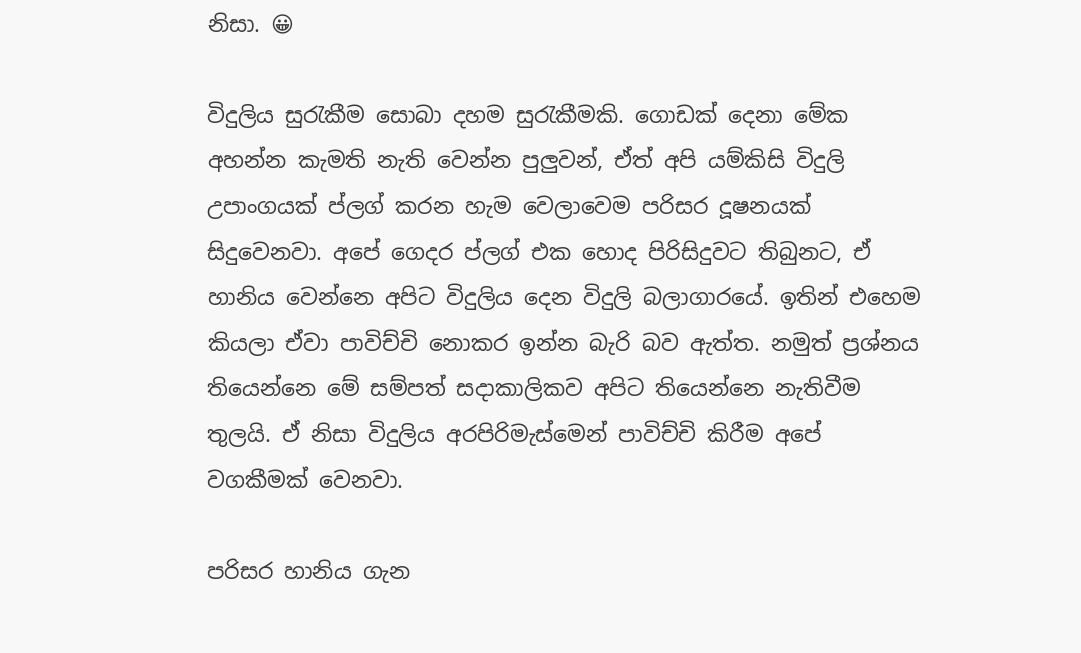නිසා. 😀

විදුලිය සුරැකීම සොබා දහම සුරැකීමකි. ගොඩක් දෙනා මේක අහන්න කැමති නැති වෙන්න පුලුවන්, ඒත් අපි යම්කිසි විදුලි උපාංගයක් ප්ලග් කරන හැම වෙලාවෙම පරිසර දූෂනයක් සිදුවෙනවා. අපේ ගෙදර ප්ලග් එක හොද පිරිසිදුවට තිබුනට, ඒ හානිය වෙන්නෙ අපිට විදුලිය දෙන විදුලි බලාගාරයේ. ඉතින් එහෙම කියලා ඒවා පාවිච්චි නොකර ඉන්න බැරි බව ඇත්ත. නමුත් ප්‍රශ්නය තියෙන්නෙ මේ සම්පත් සදාකාලිකව අපිට තියෙන්නෙ නැතිවීම තුලයි. ඒ නිසා විදුලිය අරපිරිමැස්මෙන් පාවිච්චි කිරීම අපේ වගකීමක් වෙනවා.

පරිසර හානිය ගැන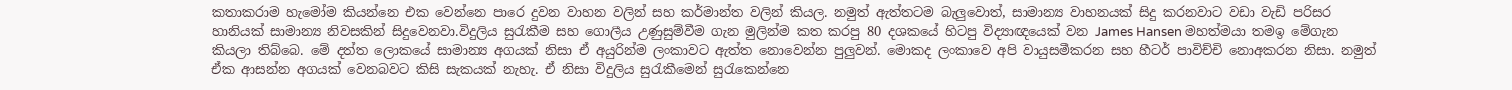කතාකරාම හැමෝම කියන්නෙ එක වෙන්නෙ පාරෙ දුවන වාහන වලින් සහ කර්මාන්ත වලින් කියල. නමුත් ඇත්තටම බැලුවොත්, සාමාන්‍ය වාහනයක් සිදු කරනවාට වඩා වැඩි පරිසර හානියක් සාමාන්‍ය නිවසකින් සිදුවෙනවා.විදුලිය සුරැකීම සහ ගොලීය උණුසුම්වීම ගැන මුලින්ම කත කරපු 80 දශකයේ හිටපු විද්‍යාඥයෙක් වන James Hansen මහත්මයා තමඉ මේගැන කියලා තිබ්බෙ. මේ දත්ත ලොකයේ සාමාන්‍ය අගයක් නිසා ඒ අයුරින්ම ලංකාවට ඇත්ත නොවෙන්න පුලුවන්. මොකද ලංකාවෙ අපි වායුසමීකරන සහ හීටර් පාවිච්චි නොඅකරන නිසා. නමුත් ඒක ආසන්න අගයක් වෙනබවට කිසි සැකයක් නැහැ. ඒ නිසා විදුලිය සුරැකීමෙන් සුරැකෙන්නෙ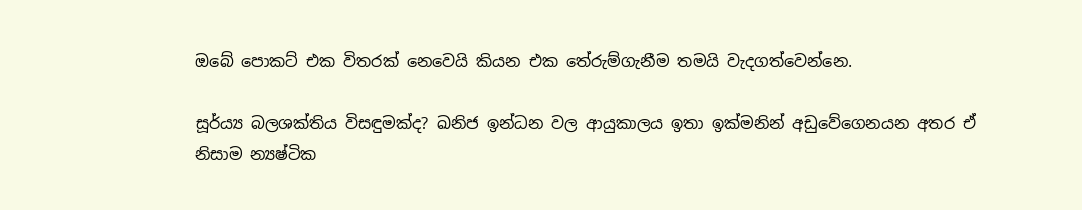ඔබේ පොකට් එක විතරක් නෙවෙයි කියන එක තේරුම්ගැනීම තමයි වැදගත්වෙන්නෙ.

සූර්ය්‍ය බලශක්තිය විසඳුමක්ද? ඛනිජ ඉන්ධන වල ආයුකාලය ඉතා ඉක්මනින් අඩුවේගෙනයන අතර ඒ නිසාම න්‍යෂ්ටික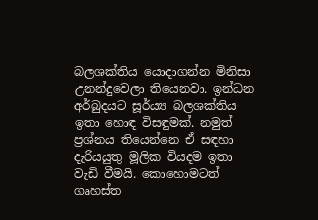බලශක්තිය යොදාගන්න මිනිසා උනන්දුවෙලා තියෙනවා. ඉන්ධන අර්බුදයට සූර්ය්‍ය බලශක්තිය ඉතා හොඳ විසඳුමක්. නමුත් ප්‍රශ්නය තියෙන්නෙ ඒ සඳහා දැරියයුතු මූලික වියදම ඉතා වැඩි වීමයි. කොහොමටත් ගෘහස්ත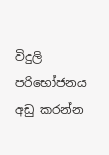විදුලි පරිභෝජනය අඩු කරන්න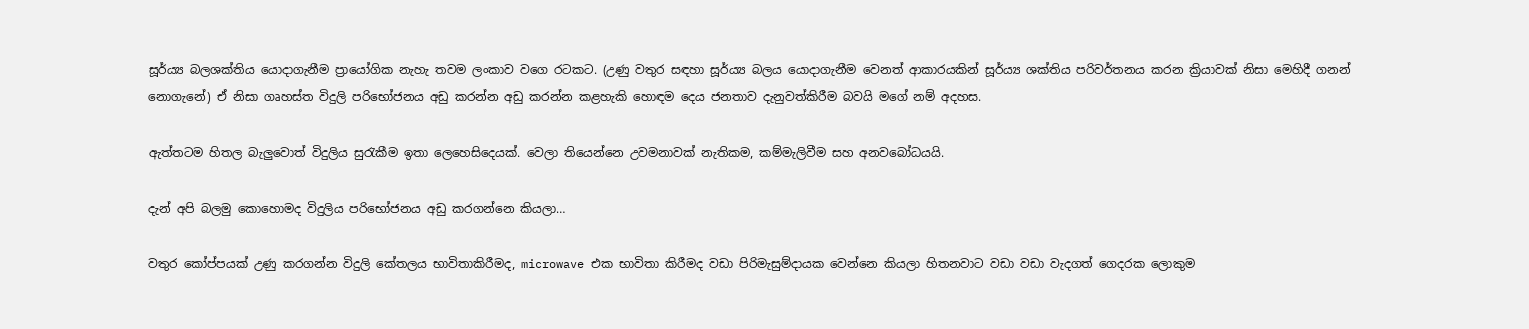සූර්ය්‍ය බලශක්තිය යොදාගැනීම ප්‍රායෝගික නැහැ තවම ලංකාව වගෙ රටකට. (උණු වතුර සඳහා සූර්ය්‍ය බලය යොදාගැනීම වෙනත් ආකාරයකින් සූර්ය්‍ය ශක්තිය පරිවර්තනය කරන ක්‍රියාවක් නිසා මෙහිදී ගනන් නොගැනේ) ඒ නිසා ගෘහස්ත විදුලි පරිභෝජනය අඩු කරන්න අඩු කරන්න කළහැකි හොඳම දෙය ජනතාව දැනුවත්කිරීම බවයි මගේ නම් අදහස.

ඇත්තටම හිතල බැලුවොත් විදුලිය සුරැකීම ඉතා ලෙහෙසිදෙයක්. වෙලා තියෙන්නෙ උවමනාවක් නැතිකම, කම්මැලිවීම සහ අනවබෝධයයි.

දැන් අපි බලමු කොහොමද විදුලිය පරිභෝජනය අඩු කරගන්නෙ කියලා…

වතුර කෝප්පයක් උණු කරගන්න විදුලි කේතලය භාවිතාකිරීමද, microwave එක භාවිතා කිරීමද වඩා පිරිමැසුම්දායක වෙන්නෙ කියලා හිතනවාට වඩා වඩා වැදගත් ගෙදරක ලොකුම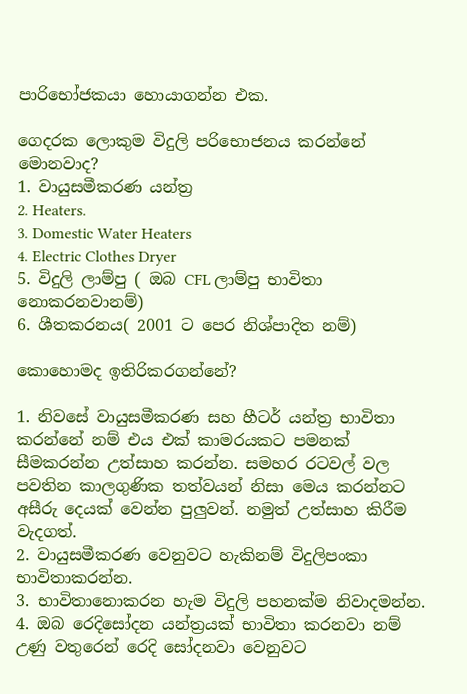පාරිභෝජකයා හොයාගන්න එක.

ගෙදරක ලොකුම විදුලි පරිභොජනය කරන්නේ මොනවාද?
1. වායුසමීකරණ යන්ත්‍ර
2. Heaters.
3. Domestic Water Heaters
4. Electric Clothes Dryer
5. විදුලි ලාම්පු ( ඔබ CFL ලාම්පු භාවිතා නොකරනවානම්)
6. ශීතකරනය( 2001 ට පෙර නිශ්පාදිත නම්)

කොහොමද ඉතිරිකරගන්නේ?

1. නිවසේ වායුසමීකරණ සහ හීටර් යන්ත්‍ර භාවිතා කරන්නේ නම් එය එක් කාමරයකට පමනක් සීමකරන්න උත්සාහ කරන්න. සමහර රටවල් වල පවතින කාලගුණික තත්වයන් නිසා මෙය කරන්නට අසීරු දෙයක් වෙන්න පුලුවන්. නමුත් උත්සාහ කිරීම වැදගත්.
2. වායුසමීකරණ වෙනුවට හැකිනම් විදුලිපංකා භාවිතාකරන්න.
3. භාවිතානොකරන හැම විදුලි පහනක්ම නිවාදමන්න.
4. ඔබ රෙදිසෝදන යන්ත්‍රයක් භාවිතා කරනවා නම් උණු වතුරෙන් රෙදි සෝදනවා වෙනුවට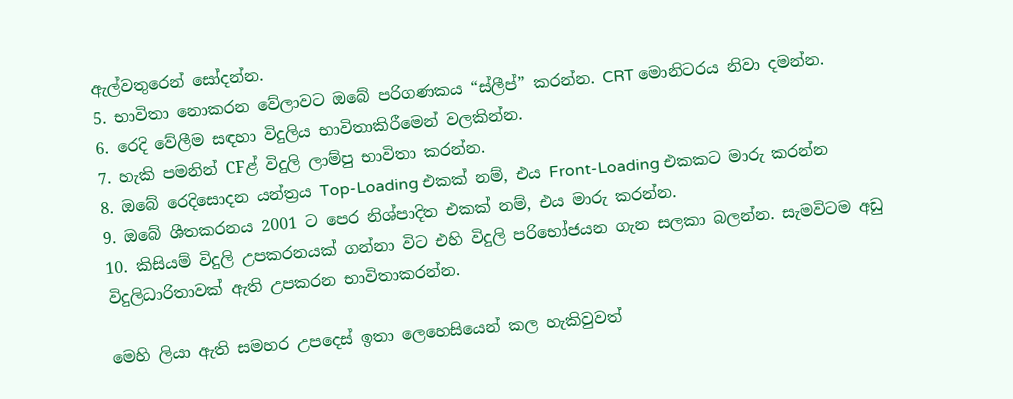ඇල්වතුරෙන් සෝදන්න.
5. භාවිතා නොකරන වේලාවට ඔබේ පරිගණකය “ස්ලීප්” කරන්න. CRT මොනිටරය නිවා දමන්න.
6. රෙදි වේලීම සඳහා විදුලිය භාවිතාකිරීමෙන් වලකින්න.
7. හැකි පමනින් CFළ් විදුලි ලාම්පු භාවිතා කරන්න.
8. ඔබේ රෙදිසොදන යන්ත්‍රය Top-Loading එකක් නම්, එය Front-Loading එකකට මාරු කරන්න
9. ඔබේ ශීතකරනය 2001 ට පෙර නිශ්පාදිත එකක් නම්, එය මාරු කරන්න.
10. කිසියම් විදුලි උපකරනයක් ගන්නා විට එහි විදුලි පරිභෝජයන ගැන සලකා බලන්න. සැමවිටම අඩු විදුලිධාරිතාවක් ඇති උපකරන භාවිතාකරන්න.

මෙහි ලියා ඇති සමහර උපදෙස් ඉතා ලෙහෙසියෙන් කල හැකිවුවත්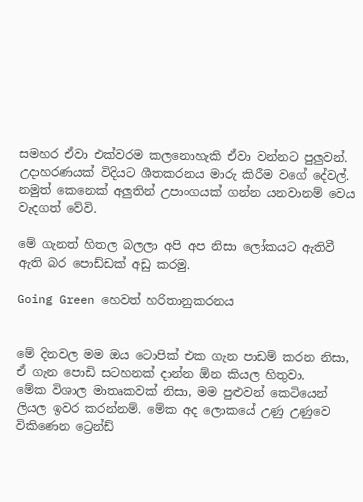සමහර ඒවා එක්වරම කලනොහැකි ඒවා වන්නට පුලුවන්. උදාහරණයක් විදියට ශීතකරනය මාරු කිරීම වගේ දේවල්. නමුත් කෙනෙක් අලුතින් උපාංගයක් ගන්න යනවානම් වෙය වැදගත් වේවි.

මේ ගැනත් හිතල බලලා අපි අප නිසා ලෝකයට ඇතිවී ඇති බර පොඩ්ඩක් අඩු කරමු.

Going Green හෙවත් හරිතානුකරනය


මේ දිනවල මම ඔය ටොපික් එක ගැන පාඩම් කරන නිසා, ඒ ගැන පොඩි සටහනක් දාන්න ඕන කියල හිතුවා.
මේක විශාල මාතෘකවක් නිසා, මම පුළුවන් කෙටියෙන් ලියල ඉවර කරන්නම්. මේක අද ලොකයේ උණු උණුවෙ විකිණෙන ට්‍රෙන්ඩ්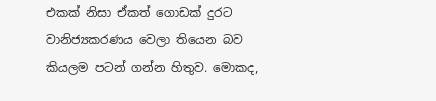එකක් නිසා ඒකත් ගොඩක් දුරට වානිජ්‍යකරණය වෙලා තියෙන බව කියලම පටන් ගන්න හිතුව. මොකද,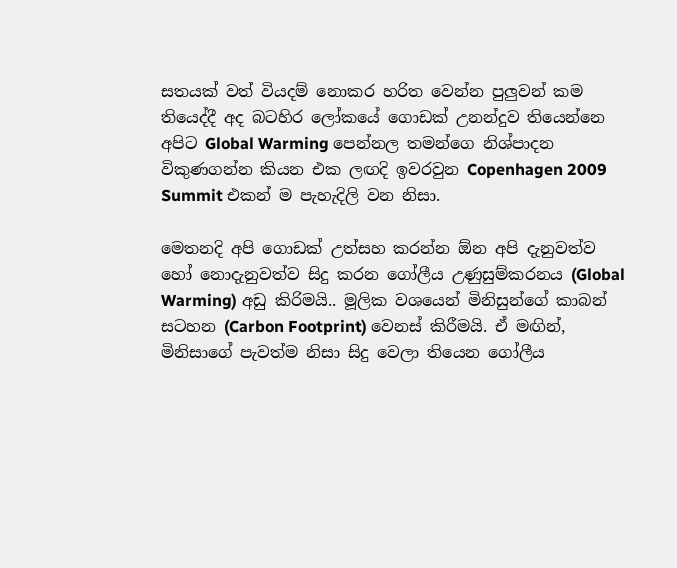සතයක් වත් වියදම් නොකර හරිත වෙන්න පුලුවන් කම තියෙද්දී අද බටහිර ලෝකයේ ගොඩක් උනන්දුව තියෙන්නෙ අපිට Global Warming පෙන්නල තමන්ගෙ නිශ්පාදන විකුණගන්න කියන එක ලඟදි ඉවරවුන Copenhagen 2009 Summit එකන් ම පැහැදිලි වන නිසා.

මෙතනදි අපි ගොඩක් උත්සහ කරන්න ඕන අපි දැනුවත්ව හෝ නොදැනුවත්ව සිදු කරන ගෝලීය උණුසුම්කරනය (Global Warming) අඩු කිරිමයි.. මූලික වශයෙන් මිනිසුන්ගේ කාබන් සටහන (Carbon Footprint) වෙනස් කිරීමයි. ඒ මඟින්, මිනිසාගේ පැවත්ම නිසා සිදු වෙලා තියෙන ගෝලීය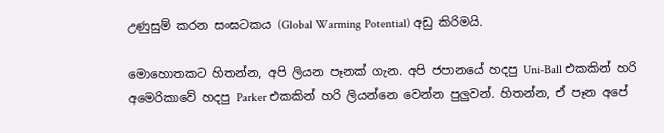උණුසුම් කරන සංඝටකය (Global Warming Potential) අඩු කිරිමයි.

මොහොතකට හිතන්න, අපි ලියන පෑනක් ගැන. අපි ජපානයේ හදපු Uni-Ball එකකින් හරි අමෙරිකාවේ හදපු Parker එකකින් හරි ලියන්නෙ වෙන්න පුලුවන්. හිතන්න, ඒ පෑන අපේ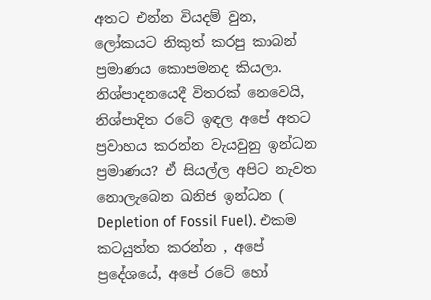අතට එන්න වියදම් වුන, ලෝකයට නිකුත් කරපු කාබන් ප්‍රමාණය කොපමනද කියලා. නිශ්පාදනයෙදී විතරක් නෙවෙයි, නිශ්පාදිත රටේ ඉඳල අපේ අතට ප්‍රවාහය කරන්න වැයවුනු ඉන්ධන ප්‍රමාණය? ඒ සියල්ල අපිට නැවත නොලැබෙන ඛනිජ ඉන්ධන ( Depletion of Fossil Fuel). එකම කටයුත්ත කරන්න , අපේ ප්‍රදේශයේ, අපේ රටේ හෝ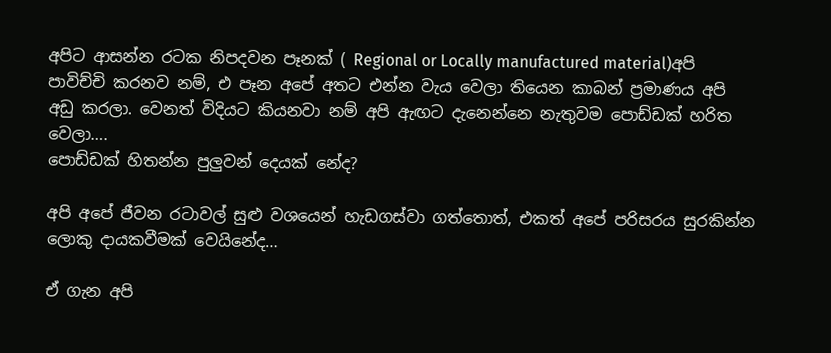අපිට ආසන්න රටක නිපදවන පෑනක් ( Regional or Locally manufactured material)අපි පාවිච්චි කරනව නම්, එ පෑන අපේ අතට එන්න වැය වෙලා තියෙන කාබන් ප්‍රමාණය අපි අඩු කරලා. වෙනත් විදියට කියනවා නම් අපි ඇඟට දැනෙන්නෙ නැතුවම පොඩ්ඩක් හරිත වෙලා….
පොඩ්ඩක් හිතන්න පුලුවන් දෙයක් නේද?

අපි අපේ ජීවන රටාවල් සුළු වශයෙන් හැඩගස්වා ගත්තොත්, එකත් අපේ පරිසරය සුරකින්න ලොකු දායකවීමක් වෙයිනේද…

ඒ ගැන අපි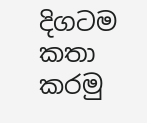දිගටම කතා කරමු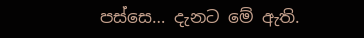පස්සෙ… දැනට මේ ඇති.